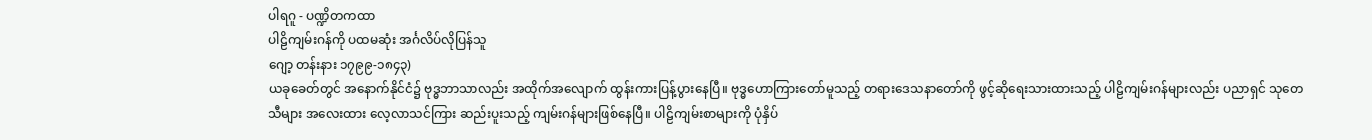ပါရဂူ - ပဏ္ဍိတကထာ
ပါဠိကျမ်းဂန်ကို ပထမဆုံး အင်္ဂလိပ်လိုပြန်သူ
ဂျော့ တန်းနား ၁၇၉၉-၁၈၄၃)
ယခုခေတ်တွင် အနောက်နိုင်ငံ၌ ဗုဒ္ဓဘာသာလည်း အထိုက်အလျောက် ထွန်းကားပြန့်ပွားနေပြီ။ ဗုဒ္ဓဟောကြားတော်မူသည့် တရားဒေသနာတော်ကို ဖွင့်ဆိုရေးသားထားသည့် ပါဠိကျမ်းဂန်များလည်း ပညာရှင် သုတေသီများ အလေးထား လေ့လာသင်ကြား ဆည်းပူးသည့် ကျမ်းဂန်များဖြစ်နေပြီ။ ပါဠိကျမ်းစာများကို ပုံနှိပ်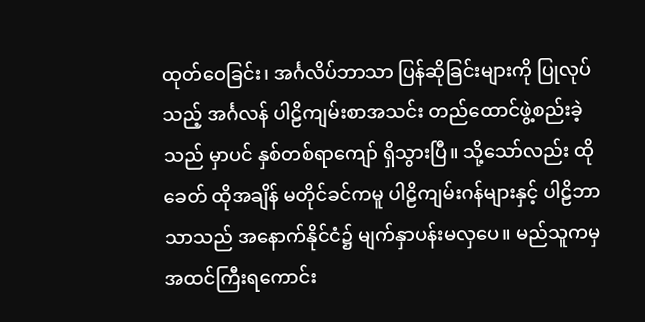ထုတ်ဝေခြင်း၊ အင်္ဂလိပ်ဘာသာ ပြန်ဆိုခြင်းများကို ပြုလုပ်သည့် အင်္ဂလန် ပါဠိကျမ်းစာအသင်း တည်ထောင်ဖွဲ့စည်းခဲ့သည် မှာပင် နှစ်တစ်ရာကျော် ရှိသွားပြီ။ သို့သော်လည်း ထိုခေတ် ထိုအချိန် မတိုင်ခင်ကမူ ပါဠိကျမ်းဂန်များနှင့် ပါဠိဘာသာသည် အနောက်နိုင်ငံ၌ မျက်နှာပန်းမလှပေ။ မည်သူကမှ အထင်ကြီးရကောင်း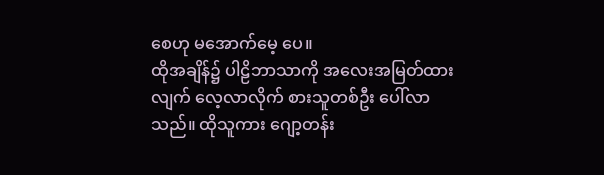စေဟု မအောက်မေ့ ပေ။
ထိုအချိန်၌ ပါဠိဘာသာကို အလေးအမြတ်ထားလျက် လေ့လာလိုက် စားသူတစ်ဦး ပေါ်လာသည်။ ထိုသူကား ဂျော့တန်း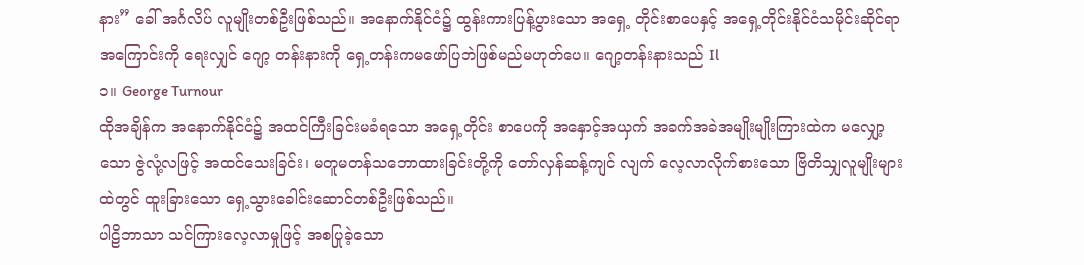နား” ခေါ် အင်္ဂလိပ် လူမျိုးတစ်ဦးဖြစ်သည်။ အနောက်နိုင်ငံ၌ ထွန်းကားပြန့်ပွားသော အရှေ့ တိုင်းစာပေနှင့် အရှေ့တိုင်းနိုင်ငံသမိုင်းဆိုင်ရာအကြောင်းကို ရေးလျှင် ဂျော့ တန်းနားကို ရှေ့တန်းကမဖော်ပြဘဲဖြစ်မည်မဟုတ်ပေ။ ဂျော့တန်းနားသည် Il
၁။ George Turnour
ထိုအချိန်က အနောက်နိုင်ငံ၌ အထင်ကြီးခြင်းမခံရသော အရှေ့တိုင်း စာပေကို အနှောင့်အယှက် အခက်အခဲအမျိုးမျိုးကြားထဲက မလျှော့သော ဇွဲလုံ့လဖြင့် အထင်သေးခြင်း၊ မတူမတန်သဘောထားခြင်းတို့ကို တော်လှန်ဆန့်ကျင် လျက် လေ့လာလိုက်စားသော ဗြိတိသျှလူမျိုးများထဲတွင် ထူးခြားသော ရှေ့သွားခေါင်းဆောင်တစ်ဦးဖြစ်သည်။
ပါဠိဘာသာ သင်ကြားလေ့လာမှုဖြင့် အစပြုခဲ့သော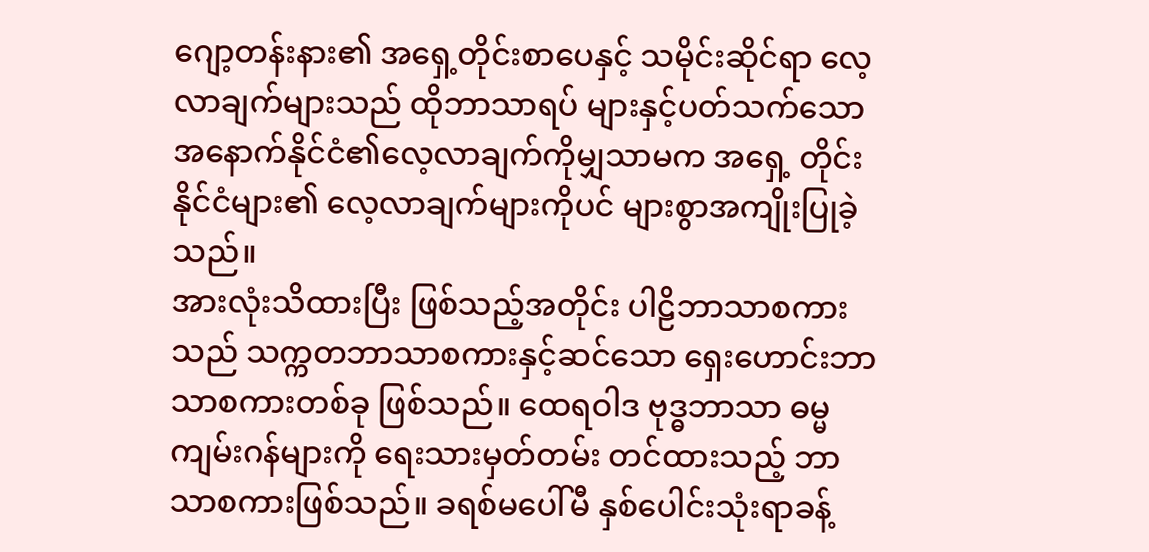ဂျော့တန်းနား၏ အရှေ့တိုင်းစာပေနှင့် သမိုင်းဆိုင်ရာ လေ့လာချက်များသည် ထိုဘာသာရပ် များနှင့်ပတ်သက်သော အနောက်နိုင်ငံ၏လေ့လာချက်ကိုမျှသာမက အရှေ့ တိုင်းနိုင်ငံများ၏ လေ့လာချက်များကိုပင် များစွာအကျိုးပြုခဲ့သည်။
အားလုံးသိထားပြီး ဖြစ်သည့်အတိုင်း ပါဠိဘာသာစကားသည် သက္ကတဘာသာစကားနှင့်ဆင်သော ရှေးဟောင်းဘာသာစကားတစ်ခု ဖြစ်သည်။ ထေရဝါဒ ဗုဒ္ဓဘာသာ ဓမ္မကျမ်းဂန်များကို ရေးသားမှတ်တမ်း တင်ထားသည့် ဘာသာစကားဖြစ်သည်။ ခရစ်မပေါ်မီ နှစ်ပေါင်းသုံးရာခန့်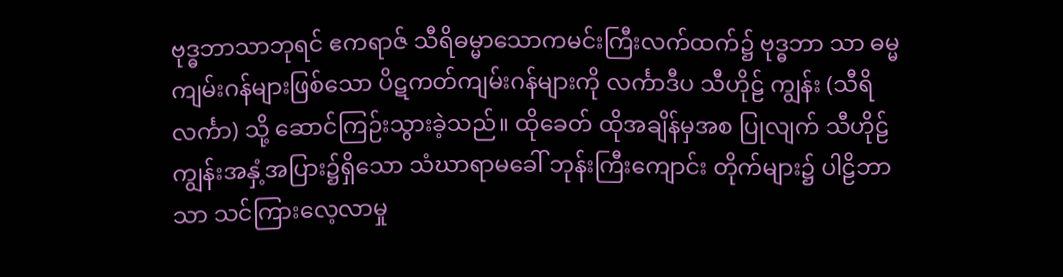ဗုဒ္ဓဘာသာဘုရင် ဧကရာဇ် သီရိဓမ္မာသောကမင်းကြီးလက်ထက်၌ ဗုဒ္ဓဘာ သာ ဓမ္မကျမ်းဂန်များဖြစ်သော ပိဋကတ်ကျမ်းဂန်များကို လင်္ကာဒီပ သီဟိုဠ် ကျွန်း (သီရိလင်္ကာ) သို့ ဆောင်ကြဉ်းသွားခဲ့သည်။ ထိုခေတ် ထိုအချိန်မှအစ ပြုလျက် သီဟိုဠ်ကျွန်းအနှံ့အပြား၌ရှိသော သံဃာရာမခေါ် ဘုန်းကြီးကျောင်း တိုက်များ၌ ပါဠိဘာသာ သင်ကြားလေ့လာမှု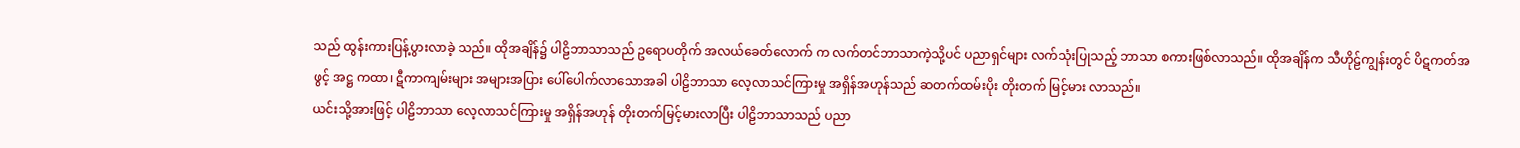သည် ထွန်းကားပြန့်ပွားလာခဲ့ သည်။ ထိုအချိန်၌ ပါဠိဘာသာသည် ဥရောပတိုက် အလယ်ခေတ်လောက် က လက်တင်ဘာသာကဲ့သို့ပင် ပညာရှင်များ လက်သုံးပြုသည့် ဘာသာ စကားဖြစ်လာသည်။ ထိုအချိန်က သီဟိုဠ်ကျွန်းတွင် ပိဋကတ်အဖွင့် အဋ္ဌ ကထာ၊ ဋီကာကျမ်းများ အများအပြား ပေါ်ပေါက်လာသောအခါ ပါဠိဘာသာ လေ့လာသင်ကြားမှု အရှိန်အဟုန်သည် ဆတက်ထမ်းပိုး တိုးတက် မြင့်မား လာသည်။
ယင်းသို့အားဖြင့် ပါဠိဘာသာ လေ့လာသင်ကြားမှု အရှိန်အဟုန် တိုးတက်မြင့်မားလာပြီး ပါဠိဘာသာသည် ပညာ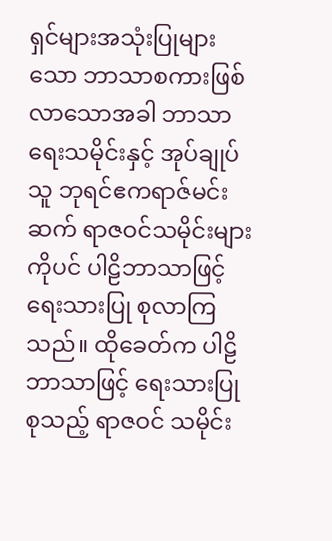ရှင်များအသုံးပြုများသော ဘာသာစကားဖြစ်လာသောအခါ ဘာသာရေးသမိုင်းနှင့် အုပ်ချုပ်သူ ဘုရင်ဧကရာဇ်မင်းဆက် ရာဇဝင်သမိုင်းများကိုပင် ပါဠိဘာသာဖြင့် ရေးသားပြု စုလာကြသည်။ ထိုခေတ်က ပါဠိဘာသာဖြင့် ရေးသားပြုစုသည့် ရာဇဝင် သမိုင်း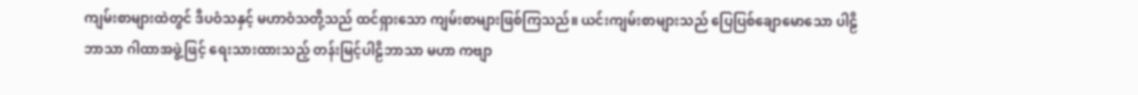ကျမ်းစာများထဲတွင် ဒီပဝံသနှင့် မဟာဝံသတို့သည် ထင်ရှားသော ကျမ်းစာများဖြစ်ကြသည်။ ယင်းကျမ်းစာများသည် ပြေပြစ်ချောမောသော ပါဠိဘာသာ ဂါထာအဖွဲ့ဖြင့် ရေးသားထားသည့် တန်းမြင့်ပါဠိဘာသာ မဟာ ကဗျာ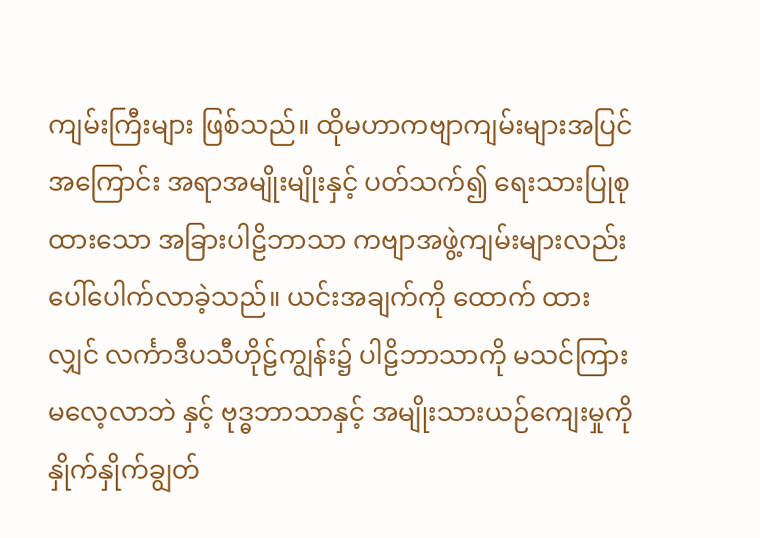ကျမ်းကြီးများ ဖြစ်သည်။ ထိုမဟာကဗျာကျမ်းများအပြင် အကြောင်း အရာအမျိုးမျိုးနှင့် ပတ်သက်၍ ရေးသားပြုစုထားသော အခြားပါဠိဘာသာ ကဗျာအဖွဲ့ကျမ်းများလည်း ပေါ်ပေါက်လာခဲ့သည်။ ယင်းအချက်ကို ထောက် ထားလျှင် လင်္ကာဒီပသီဟိုဠ်ကျွန်း၌ ပါဠိဘာသာကို မသင်ကြား မလေ့လာဘဲ နှင့် ဗုဒ္ဓဘာသာနှင့် အမျိုးသားယဉ်ကျေးမှုကို နှိုက်နှိုက်ချွတ်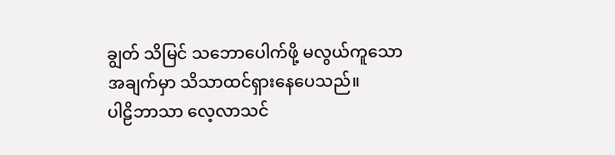ချွတ် သိမြင် သဘောပေါက်ဖို့ မလွယ်ကူသော အချက်မှာ သိသာထင်ရှားနေပေသည်။
ပါဠိဘာသာ လေ့လာသင်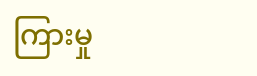ကြားမှု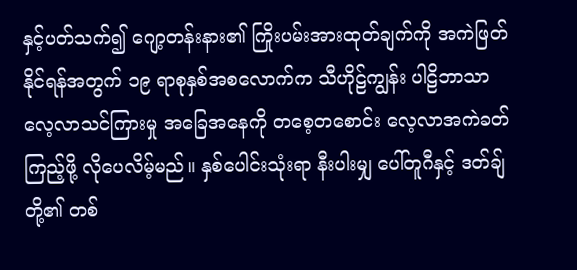နှင့်ပတ်သက်၍ ဂျော့တန်းနား၏ ကြိုးပမ်းအားထုတ်ချက်ကို အကဲဖြတ်နိုင်ရန်အတွက် ၁၉ ရာစုနှစ်အစလောက်က သီဟိုဠ်ကျွန်း ပါဠိဘာသာ လေ့လာသင်ကြားမှု အခြေအနေကို တစေ့တစောင်း လေ့လာအကဲခတ်ကြည့်ဖို့ လိုပေလိမ့်မည်။ နှစ်ပေါင်းသုံးရာ နီးပါးမျှ ပေါ်တူဂီနှင့် ဒတ်ချ်တို့၏ တစ်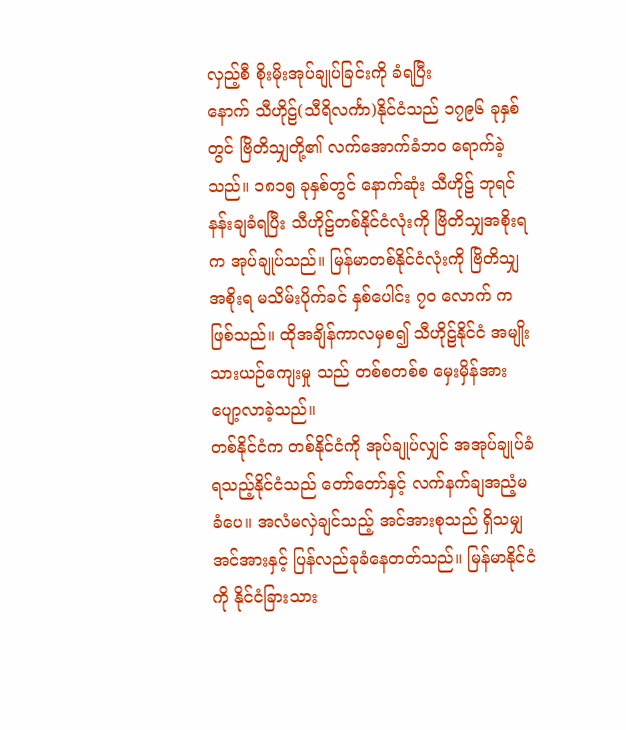လှည့်စီ စိုးမိုးအုပ်ချုပ်ခြင်းကို ခံရပြီး
နောက် သီဟိုဠ်(သီရိလင်္ကာ)နိုင်ငံသည် ၁၇၉၆ ခုနှစ်တွင် ဗြိတိသျှတို့၏ လက်အောက်ခံဘဝ ရောက်ခဲ့သည်။ ၁၈၁၅ ခုနှစ်တွင် နောက်ဆုံး သီဟိုဠ် ဘုရင် နန်းချခံရပြီး သီဟိုဠ်တစ်နိုင်ငံလုံးကို ဗြိတိသျှအစိုးရက အုပ်ချုပ်သည်။ မြန်မာတစ်နိုင်ငံလုံးကို ဗြိတိသျှအစိုးရ မသိမ်းပိုက်ခင် နှစ်ပေါင်း ၇၀ လောက် က ဖြစ်သည်။ ထိုအချိန်ကာလမှစ၍ သီဟိုဠ်နိုင်ငံ အမျိုးသားယဉ်ကျေးမှု သည် တစ်စတစ်စ မှေးမှိန်အားပျော့လာခဲ့သည်။
တစ်နိုင်ငံက တစ်နိုင်ငံကို အုပ်ချုပ်လျှင် အအုပ်ချုပ်ခံရသည့်နိုင်ငံသည် တော်တော်နှင့် လက်နက်ချအညံ့မခံပေ။ အလံမလှဲချင်သည့် အင်အားစုသည် ရှိသမျှအင်အားနှင့် ပြန်လည်ခုခံနေတတ်သည်။ မြန်မာနိုင်ငံကို နိုင်ငံခြားသား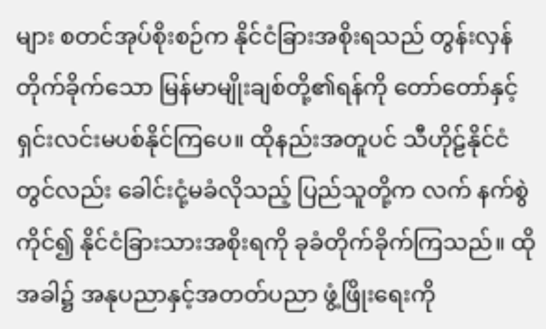များ စတင်အုပ်စိုးစဉ်က နိုင်ငံခြားအစိုးရသည် တွန်းလှန်တိုက်ခိုက်သော မြန်မာမျိုးချစ်တို့၏ရန်ကို တော်တော်နှင့်ရှင်းလင်းမပစ်နိုင်ကြပေ။ ထိုနည်းအတူပင် သီဟိုဠ်နိုင်ငံတွင်လည်း ခေါင်းငုံ့မခံလိုသည့် ပြည်သူတို့က လက် နက်စွဲကိုင်၍ နိုင်ငံခြားသားအစိုးရကို ခုခံတိုက်ခိုက်ကြသည်။ ထိုအခါ၌ အနုပညာနှင့်အတတ်ပညာ ဖွံ့ဖြိုးရေးကို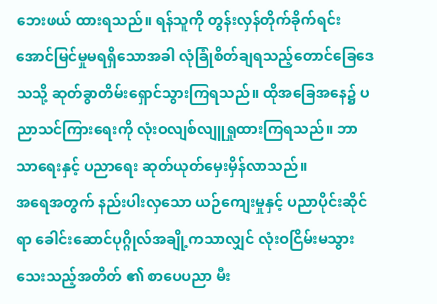ဘေးဖယ် ထားရသည်။ ရန်သူကို တွန်းလှန်တိုက်ခိုက်ရင်း အောင်မြင်မှုမရရှိသောအခါ လုံခြုံစိတ်ချရသည့်တောင်ခြေဒေသသို့ ဆုတ်ခွာတိမ်းရှောင်သွားကြရသည်။ ထိုအခြေအနေ၌ ပညာသင်ကြားရေးကို လုံးဝလျစ်လျူရှုထားကြရသည်။ ဘာသာရေးနှင့် ပညာရေး ဆုတ်ယုတ်မှေးမှိန်လာသည်။
အရေအတွက် နည်းပါးလှသော ယဉ်ကျေးမှုနှင့် ပညာပိုင်းဆိုင်ရာ ခေါင်းဆောင်ပုဂ္ဂိုလ်အချို့ကသာလျှင် လုံးဝငြိမ်းမသွားသေးသည့်အတိတ် ၏ စာပေပညာ မီး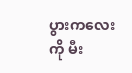ပွားကလေးကို မီး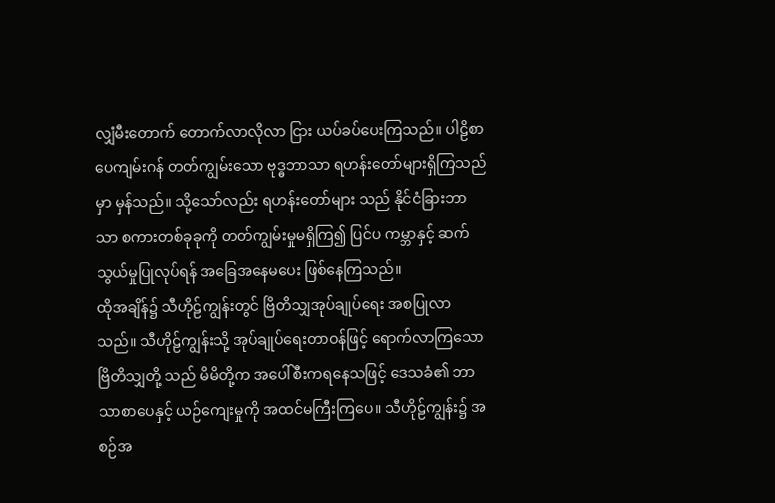လျှံမီးတောက် တောက်လာလိုလာ ငြား ယပ်ခပ်ပေးကြသည်။ ပါဠိစာပေကျမ်းဂန် တတ်ကျွမ်းသော ဗုဒ္ဓဘာသာ ရဟန်းတော်များရှိကြသည်မှာ မှန်သည်။ သို့သော်လည်း ရဟန်းတော်များ သည် နိုင်ငံခြားဘာသာ စကားတစ်ခုခုကို တတ်ကျွမ်းမှုမရှိကြ၍ ပြင်ပ ကမ္ဘာနှင့် ဆက်သွယ်မှုပြုလုပ်ရန် အခြေအနေမပေး ဖြစ်နေကြသည်။
ထိုအချိန်၌ သီဟိုဠ်ကျွန်းတွင် ဗြိတိသျှအုပ်ချုပ်ရေး အစပြုလာသည်။ သီဟိုဠ်ကျွန်းသို့ အုပ်ချုပ်ရေးတာဝန်ဖြင့် ရောက်လာကြသော ဗြိတိသျှတို့ သည် မိမိတို့က အပေါ်စီးကရနေသဖြင့် ဒေသခံ၏ ဘာသာစာပေနှင့် ယဉ်ကျေးမှုကို အထင်မကြီးကြပေ။ သီဟိုဠ်ကျွန်း၌ အစဉ်အ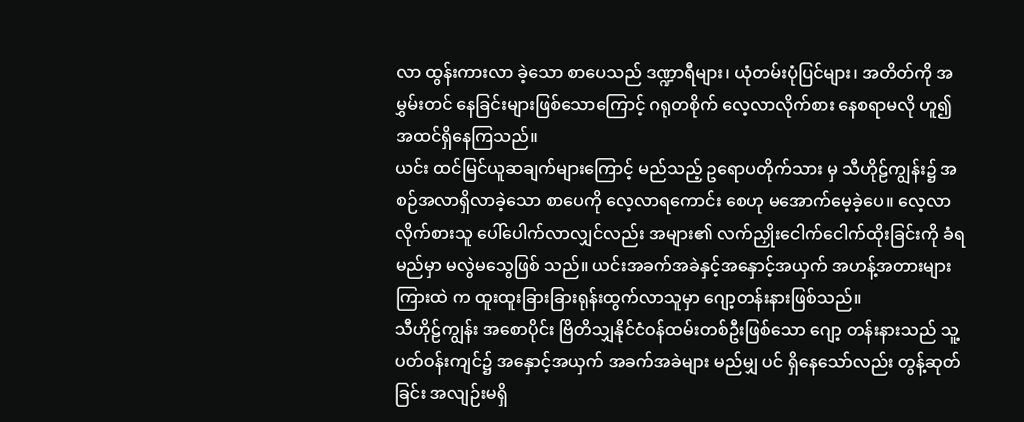လာ ထွန်းကားလာ ခဲ့သော စာပေသည် ဒဏ္ဍာရီများ၊ ယုံတမ်းပုံပြင်များ၊ အတိတ်ကို အမွှမ်းတင် နေခြင်းများဖြစ်သောကြောင့် ဂရုတစိုက် လေ့လာလိုက်စား နေစရာမလို ဟူ၍ အထင်ရှိနေကြသည်။
ယင်း ထင်မြင်ယူဆချက်များကြောင့် မည်သည့် ဥရောပတိုက်သား မှ သီဟိုဠ်ကျွန်း၌ အစဉ်အလာရှိလာခဲ့သော စာပေကို လေ့လာရကောင်း စေဟု မအောက်မေ့ခဲ့ပေ။ လေ့လာလိုက်စားသူ ပေါ်ပေါက်လာလျှင်လည်း အများ၏ လက်ညှိုးငေါက်ငေါက်ထိုးခြင်းကို ခံရမည်မှာ မလွဲမသွေဖြစ် သည်။ ယင်းအခက်အခဲနှင့်အနှောင့်အယှက် အဟန့်အတားများကြားထဲ က ထူးထူးခြားခြားရုန်းထွက်လာသူမှာ ဂျော့တန်းနားဖြစ်သည်။
သီဟိုဠ်ကျွန်း အစောပိုင်း ဗြိတိသျှနိုင်ငံဝန်ထမ်းတစ်ဦးဖြစ်သော ဂျော့ တန်းနားသည် သူ့ပတ်ဝန်းကျင်၌ အနှောင့်အယှက် အခက်အခဲများ မည်မျှ ပင် ရှိနေသော်လည်း တွန့်ဆုတ်ခြင်း အလျဉ်းမရှိ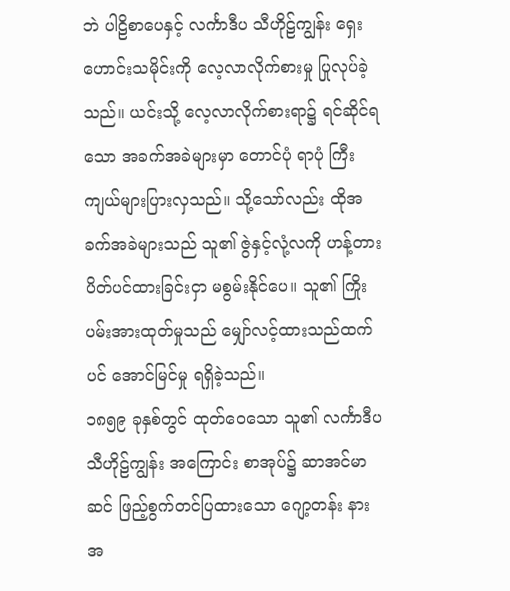ဘဲ ပါဠိစာပေနှင့် လင်္ကာဒီပ သီဟိုဠ်ကျွန်း ရှေးဟောင်းသမိုင်းကို လေ့လာလိုက်စားမှု ပြုလုပ်ခဲ့သည်။ ယင်းသို့ လေ့လာလိုက်စားရာ၌ ရင်ဆိုင်ရသော အခက်အခဲများမှာ တောင်ပုံ ရာပုံ ကြီးကျယ်များပြားလှသည်။ သို့သော်လည်း ထိုအခက်အခဲများသည် သူ၏ ဇွဲနှင့်လုံ့လကို ဟန့်တားပိတ်ပင်ထားခြင်းငှာ မစွမ်းနိုင်ပေ။ သူ၏ ကြိုးပမ်းအားထုတ်မှုသည် မျှော်လင့်ထားသည်ထက်ပင် အောင်မြင်မှု ရရှိခဲ့သည်။
၁၈၅၉ ခုနှစ်တွင် ထုတ်ဝေသော သူ၏ လင်္ကာဒီပ သီဟိုဠ်ကျွန်း အကြောင်း စာအုပ်၌ ဆာအင်မာဆင် ဖြည့်စွက်တင်ပြထားသော ဂျော့တန်း နားအ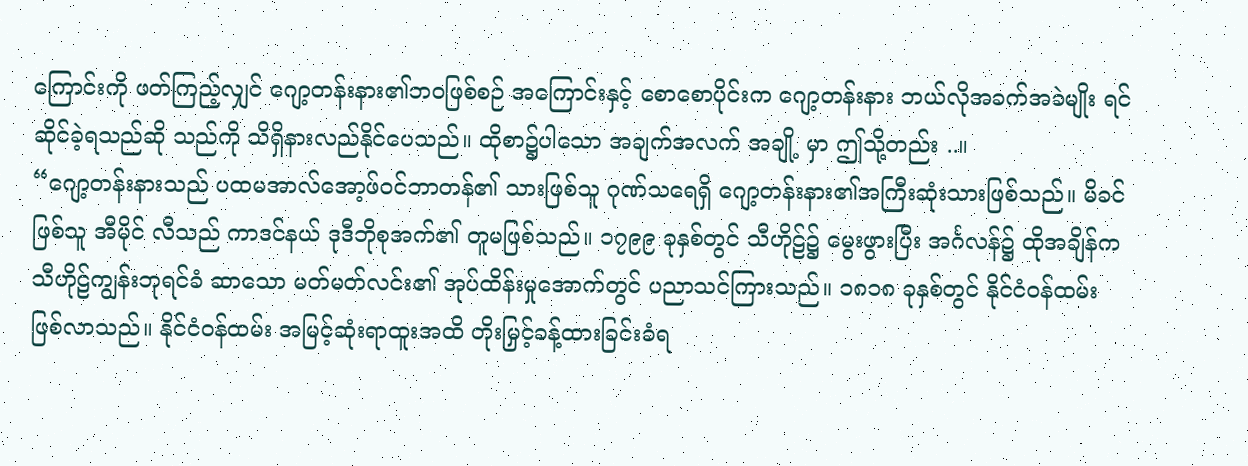ကြောင်းကို ဖတ်ကြည့်လျှင် ဂျော့တန်းနား၏ဘဝဖြစ်စဉ် အကြောင်းနှင့် စောစောပိုင်းက ဂျော့တန်းနား ဘယ်လိုအခက်အခဲမျိုး ရင်ဆိုင်ခဲ့ရသည်ဆို သည်ကို သိရှိနားလည်နိုင်ပေသည်။ ထိုစာ၌ပါသော အချက်အလက် အချို့ မှာ ဤသို့တည်း ..။
“ဂျော့တန်းနားသည် ပထမအာလ်အော့ဖ်ဝင်ဘာတန်၏ သားဖြစ်သူ ဂုဏ်သရေရှိ ဂျော့တန်းနား၏အကြီးဆုံးသားဖြစ်သည်။ မိခင်ဖြစ်သူ အီမိုင် လီသည် ကာဒင်နယ် ဒုဒီဘိုစုအက်၏ တူမဖြစ်သည်။ ၁၇၉၉ ခုနှစ်တွင် သီဟိုဠ်၌ မွေးဖွားပြီး အင်္ဂလန်၌ ထိုအချိန်က သီဟိုဠ်ကျွန်းဘုရင်ခံ ဆာသော မတ်မတ်လင်း၏ အုပ်ထိန်းမှုအောက်တွင် ပညာသင်ကြားသည်။ ၁၈၁၈ ခုနှစ်တွင် နိုင်ငံဝန်ထမ်းဖြစ်လာသည်။ နိုင်ငံဝန်ထမ်း အမြင့်ဆုံးရာထူးအထိ တိုးမြှင့်ခန့်ထားခြင်းခံရ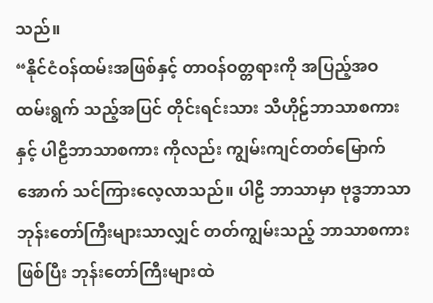သည်။
“နိုင်ငံဝန်ထမ်းအဖြစ်နှင့် တာဝန်ဝတ္တရားကို အပြည့်အဝထမ်းရွက် သည့်အပြင် တိုင်းရင်းသား သီဟိုဠ်ဘာသာစကားနှင့် ပါဠိဘာသာစကား ကိုလည်း ကျွမ်းကျင်တတ်မြောက်အောက် သင်ကြားလေ့လာသည်။ ပါဠိ ဘာသာမှာ ဗုဒ္ဓဘာသာ ဘုန်းတော်ကြီးများသာလျှင် တတ်ကျွမ်းသည့် ဘာသာစကားဖြစ်ပြီး ဘုန်းတော်ကြီးများထဲ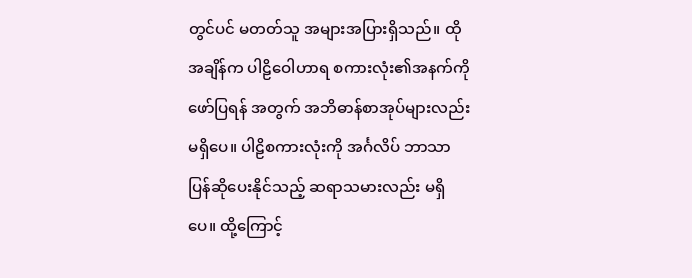တွင်ပင် မတတ်သူ အများအပြားရှိသည်။ ထိုအချိန်က ပါဠိဝေါဟာရ စကားလုံး၏အနက်ကို ဖော်ပြရန် အတွက် အဘိဓာန်စာအုပ်များလည်း မရှိပေ။ ပါဠိစကားလုံးကို အင်္ဂလိပ် ဘာသာ ပြန်ဆိုပေးနိုင်သည့် ဆရာသမားလည်း မရှိပေ။ ထို့ကြောင့်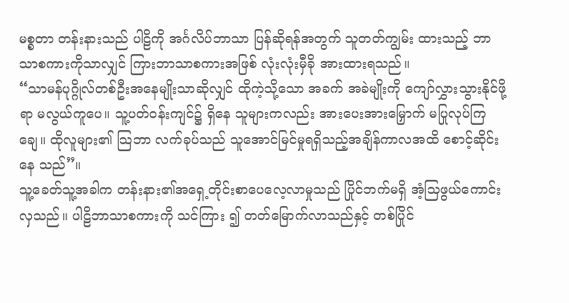မစ္စတာ တန်းနားသည် ပါဠိကို အင်္ဂလိပ်ဘာသာ ပြန်ဆိုရန်အတွက် သူတတ်ကျွမ်း ထားသည့် ဘာသာစကားကိုသာလျှင် ကြားဘာသာစကားအဖြစ် လုံးလုံးမှီခို အားထားရသည်။
“သာမန်ပုဂ္ဂိုလ်တစ်ဦးအနေမျိုးသာဆိုလျှင် ထိုကဲ့သို့သော အခက် အခဲမျိုးကို ကျော်လွှားသွားနိုင်ဖို့ရာ မလွယ်ကူပေ။ သူ့ပတ်ဝန်းကျင်၌ ရှိနေ သူများကလည်း အားပေးအားမြှောက် မပြုလုပ်ကြချေ။ ထိုလူများ၏ သြဘာ လက်ခုပ်သည် သူအောင်မြင်မှုရရှိသည့်အချိန်ကာလအထိ စောင့်ဆိုင်းနေ သည်”။
သူ့ခေတ်သူ့အခါက တန်းနား၏အရှေ့တိုင်းစာပေလေ့လာမှုသည် ပြိုင်ဘက်မရှိ အံ့သြဖွယ်ကောင်းလှသည်။ ပါဠိဘာသာစကားကို သင်ကြား ၍ တတ်မြောက်လာသည်နှင့် တစ်ပြိုင်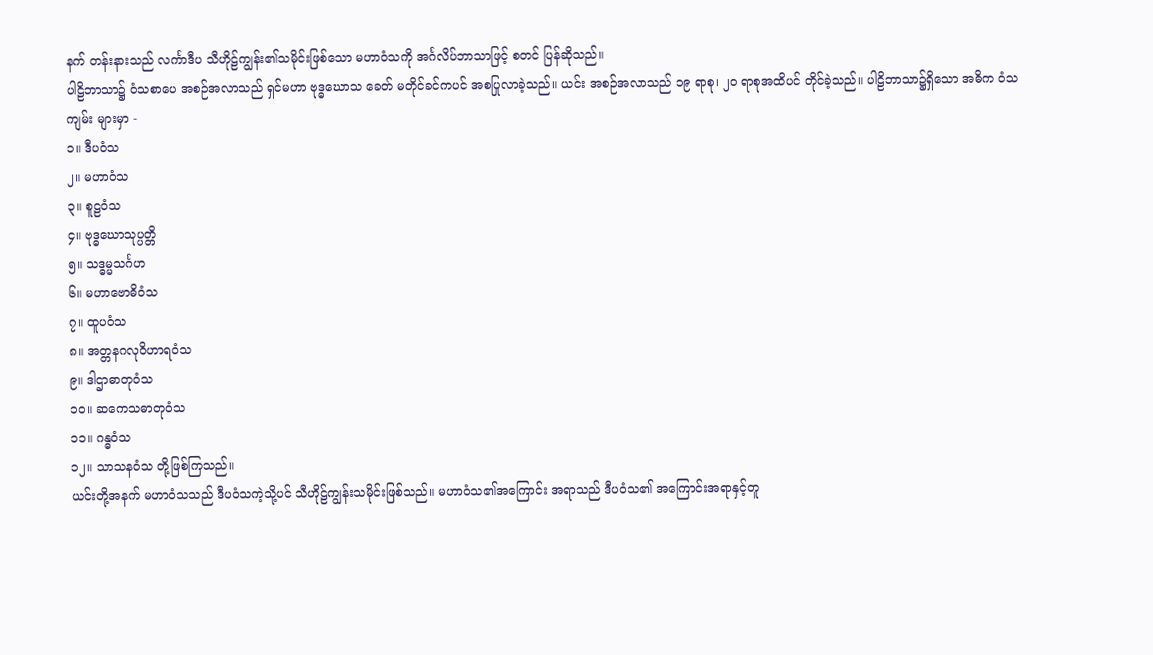နက် တန်းနားသည် လင်္ကာဒီပ သီဟိုဠ်ကျွန်း၏သမိုင်းဖြစ်သော မဟာဝံသကို အင်္ဂလိပ်ဘာသာဖြင့် စတင် ပြန်ဆိုသည်။
ပါဠိဘာသာ၌ ဝံသစာပေ အစဉ်အလာသည် ရှင်မဟာ ဗုဒ္ဓဃောသ ခေတ် မတိုင်ခင်ကပင် အစပြုလာခဲ့သည်။ ယင်း အစဉ်အလာသည် ၁၉ ရာစု၊ ၂၀ ရာစုအထိပင် တိုင်ခဲ့သည်။ ပါဠိဘာသာ၌ရှိသော အဓိက ဝံသကျမ်း များမှာ -
၁။ ဒီပဝံသ
၂။ မဟာဝံသ
၃။ စူဠဝံသ
၄။ ဗုဒ္ဓဃောသုပ္ပတ္တိ
၅။ သဒ္ဓမ္မသင်္ဂဟ
၆။ မဟာဗောဓိဝံသ
၇။ ထူပဝံသ
၈။ အတ္တနဂလုဝိဟာရဝံသ
၉။ ဒါဌာဓာတုဝံသ
၁၀။ ဆကေသဓာတုဝံသ
၁၁။ ဂန္ဓဝံသ
၁၂။ သာသနဝံသ တို့ဖြစ်ကြသည်။
ယင်းတို့အနက် မဟာဝံသသည် ဒီပဝံသကဲ့သို့ပင် သီဟိုဠ်ကျွန်းသမိုင်းဖြစ်သည်။ မဟာဝံသ၏အကြောင်း အရာသည် ဒီပဝံသ၏ အကြောင်းအရာနှင့်တူ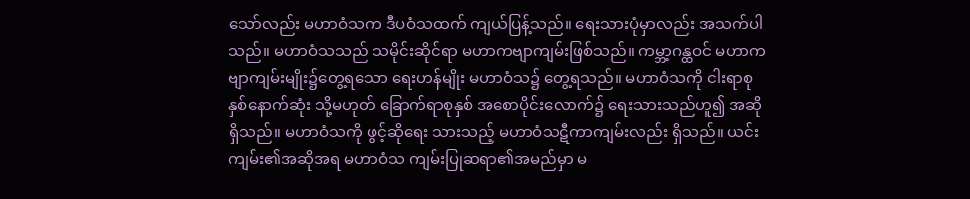သော်လည်း မဟာဝံသက ဒီပဝံသထက် ကျယ်ပြန့်သည်။ ရေးသားပုံမှာလည်း အသက်ပါသည်။ မဟာဝံသသည် သမိုင်းဆိုင်ရာ မဟာကဗျာကျမ်းဖြစ်သည်။ ကမ္ဘာ့ဂန္ထဝင် မဟာကဗျာကျမ်းမျိုး၌တွေ့ရသော ရေးဟန်မျိုး မဟာဝံသ၌ တွေ့ရသည်။ မဟာဝံသကို ငါးရာစုနှစ်နောက်ဆုံး သို့မဟုတ် ခြောက်ရာစုနှစ် အစောပိုင်းလောက်၌ ရေးသားသည်ဟူ၍ အဆိုရှိသည်။ မဟာဝံသကို ဖွင့်ဆိုရေး သားသည့် မဟာဝံသဋီကာကျမ်းလည်း ရှိသည်။ ယင်းကျမ်း၏အဆိုအရ မဟာဝံသ ကျမ်းပြုဆရာ၏အမည်မှာ မ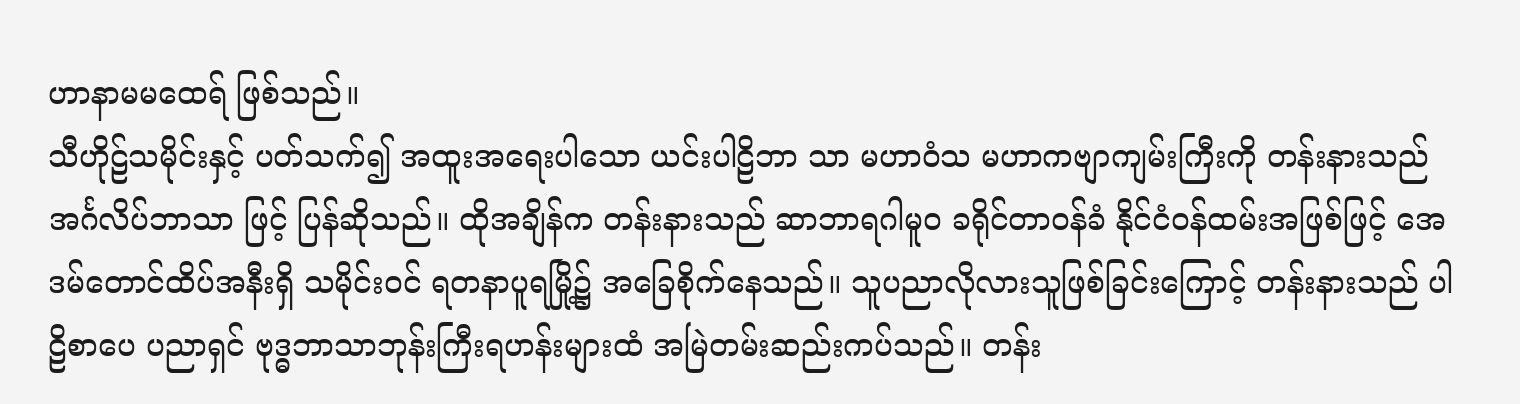ဟာနာမမထေရ် ဖြစ်သည်။
သီဟိုဠ်သမိုင်းနှင့် ပတ်သက်၍ အထူးအရေးပါသော ယင်းပါဠိဘာ သာ မဟာဝံသ မဟာကဗျာကျမ်းကြီးကို တန်းနားသည် အင်္ဂလိပ်ဘာသာ ဖြင့် ပြန်ဆိုသည်။ ထိုအချိန်က တန်းနားသည် ဆာဘာရဂါမူဝ ခရိုင်တာဝန်ခံ နိုင်ငံဝန်ထမ်းအဖြစ်ဖြင့် အေဒမ်တောင်ထိပ်အနီးရှိ သမိုင်းဝင် ရတနာပူရမြို့၌ အခြေစိုက်နေသည်။ သူပညာလိုလားသူဖြစ်ခြင်းကြောင့် တန်းနားသည် ပါဠိစာပေ ပညာရှင် ဗုဒ္ဓဘာသာဘုန်းကြီးရဟန်းများထံ အမြဲတမ်းဆည်းကပ်သည်။ တန်း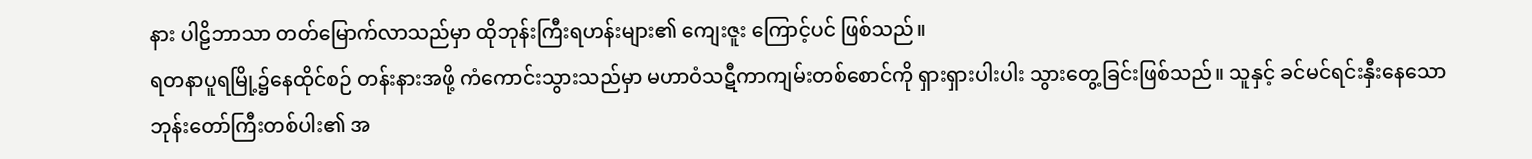နား ပါဠိဘာသာ တတ်မြောက်လာသည်မှာ ထိုဘုန်းကြီးရဟန်းများ၏ ကျေးဇူး ကြောင့်ပင် ဖြစ်သည်။
ရတနာပူရမြို့၌နေထိုင်စဉ် တန်းနားအဖို့ ကံကောင်းသွားသည်မှာ မဟာဝံသဋီကာကျမ်းတစ်စောင်ကို ရှားရှားပါးပါး သွားတွေ့ခြင်းဖြစ်သည်။ သူနှင့် ခင်မင်ရင်းနှီးနေသော ဘုန်းတော်ကြီးတစ်ပါး၏ အ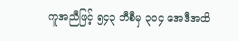ကူအညီဖြင့် ၅၄၃ ဘီစီမှ ၃၀၄ အေဒီအထိ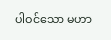ပါဝင်သော မဟာ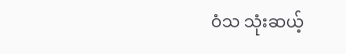ဝံသ သုံးဆယ့်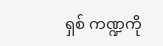ရှစ် ကဏ္ဍကို